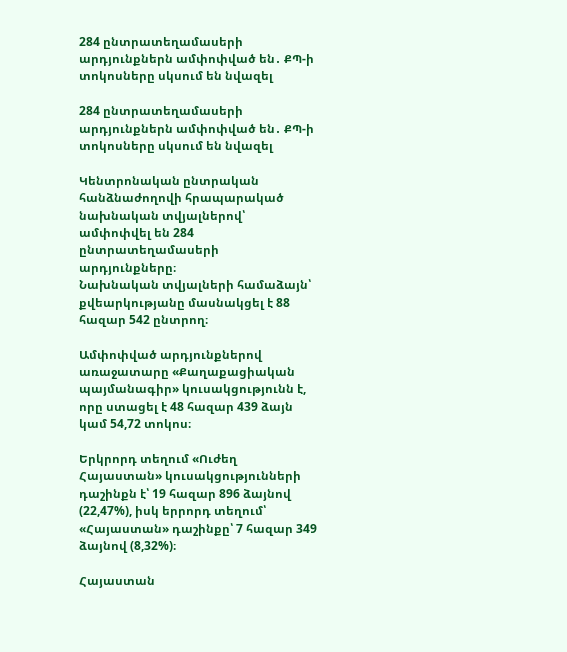284 ընտրատեղամասերի արդյունքներն ամփոփված են․ ՔՊ-ի տոկոսները սկսում են նվազել

284 ընտրատեղամասերի արդյունքներն ամփոփված են․ ՔՊ-ի տոկոսները սկսում են նվազել

Կենտրոնական ընտրական հանձնաժողովի հրապարակած նախնական տվյալներով՝ ամփոփվել են 284 ընտրատեղամասերի արդյունքները։
Նախնական տվյալների համաձայն՝ քվեարկությանը մասնակցել է 88 հազար 542 ընտրող։

Ամփոփված արդյունքներով առաջատարը «Քաղաքացիական պայմանագիր» կուսակցությունն է, որը ստացել է 48 հազար 439 ձայն կամ 54,72 տոկոս։

Երկրորդ տեղում «Ուժեղ Հայաստան» կուսակցությունների դաշինքն է՝ 19 հազար 896 ձայնով (22,47%), իսկ երրորդ տեղում՝ «Հայաստան» դաշինքը՝ 7 հազար 349 ձայնով (8,32%)։

Հայաստան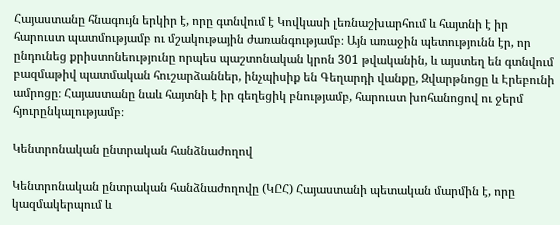Հայաստանը հնագույն երկիր է, որը գտնվում է Կովկասի լեռնաշխարհում և հայտնի է իր հարուստ պատմությամբ ու մշակութային ժառանգությամբ։ Այն առաջին պետությունն էր, որ ընդունեց քրիստոնեությունը որպես պաշտոնական կրոն 301 թվականին, և այստեղ են գտնվում բազմաթիվ պատմական հուշարձաններ, ինչպիսիք են Գեղարդի վանքը, Զվարթնոցը և Էրեբունի ամրոցը։ Հայաստանը նաև հայտնի է իր գեղեցիկ բնությամբ, հարուստ խոհանոցով ու ջերմ հյուրընկալությամբ։

Կենտրոնական ընտրական հանձնաժողով

Կենտրոնական ընտրական հանձնաժողովը (ԿԸՀ) Հայաստանի պետական մարմին է, որը կազմակերպում և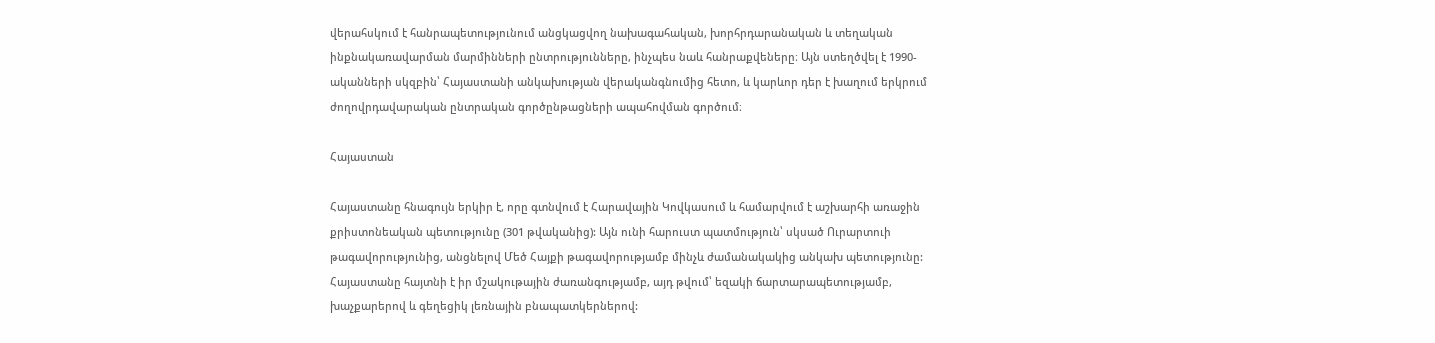վերահսկում է հանրապետությունում անցկացվող նախագահական, խորհրդարանական և տեղական ինքնակառավարման մարմինների ընտրությունները, ինչպես նաև հանրաքվեները։ Այն ստեղծվել է 1990-ականների սկզբին՝ Հայաստանի անկախության վերականգնումից հետո, և կարևոր դեր է խաղում երկրում ժողովրդավարական ընտրական գործընթացների ապահովման գործում։

Հայաստան

Հայաստանը հնագույն երկիր է, որը գտնվում է Հարավային Կովկասում և համարվում է աշխարհի առաջին քրիստոնեական պետությունը (301 թվականից): Այն ունի հարուստ պատմություն՝ սկսած Ուրարտուի թագավորությունից, անցնելով Մեծ Հայքի թագավորությամբ մինչև ժամանակակից անկախ պետությունը: Հայաստանը հայտնի է իր մշակութային ժառանգությամբ, այդ թվում՝ եզակի ճարտարապետությամբ, խաչքարերով և գեղեցիկ լեռնային բնապատկերներով: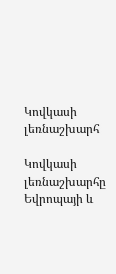Կովկասի լեռնաշխարհ

Կովկասի լեռնաշխարհը Եվրոպայի և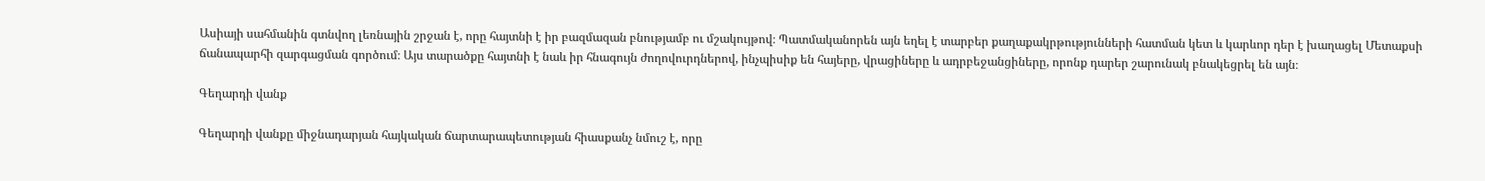Ասիայի սահմանին գտնվող լեռնային շրջան է, որը հայտնի է իր բազմազան բնությամբ ու մշակույթով։ Պատմականորեն այն եղել է տարբեր քաղաքակրթությունների հատման կետ և կարևոր դեր է խաղացել Մետաքսի ճանապարհի զարգացման գործում։ Այս տարածքը հայտնի է նաև իր հնագույն ժողովուրդներով, ինչպիսիք են հայերը, վրացիները և ադրբեջանցիները, որոնք դարեր շարունակ բնակեցրել են այն։

Գեղարդի վանք

Գեղարդի վանքը միջնադարյան հայկական ճարտարապետության հիասքանչ նմուշ է, որը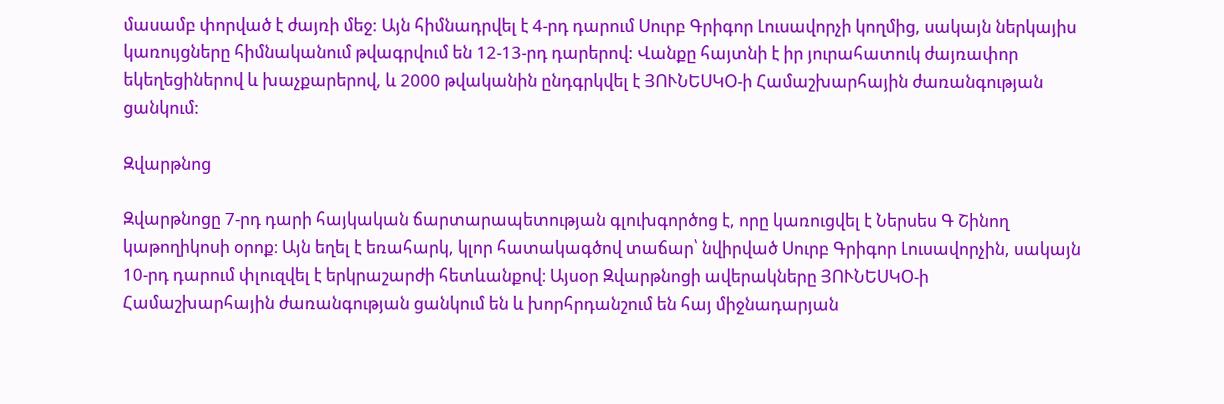մասամբ փորված է ժայռի մեջ: Այն հիմնադրվել է 4-րդ դարում Սուրբ Գրիգոր Լուսավորչի կողմից, սակայն ներկայիս կառույցները հիմնականում թվագրվում են 12-13-րդ դարերով: Վանքը հայտնի է իր յուրահատուկ ժայռափոր եկեղեցիներով և խաչքարերով, և 2000 թվականին ընդգրկվել է ՅՈՒՆԵՍԿՕ-ի Համաշխարհային ժառանգության ցանկում:

Զվարթնոց

Զվարթնոցը 7-րդ դարի հայկական ճարտարապետության գլուխգործոց է, որը կառուցվել է Ներսես Գ Շինող կաթողիկոսի օրոք։ Այն եղել է եռահարկ, կլոր հատակագծով տաճար՝ նվիրված Սուրբ Գրիգոր Լուսավորչին, սակայն 10-րդ դարում փլուզվել է երկրաշարժի հետևանքով։ Այսօր Զվարթնոցի ավերակները ՅՈՒՆԵՍԿՕ-ի Համաշխարհային ժառանգության ցանկում են և խորհրդանշում են հայ միջնադարյան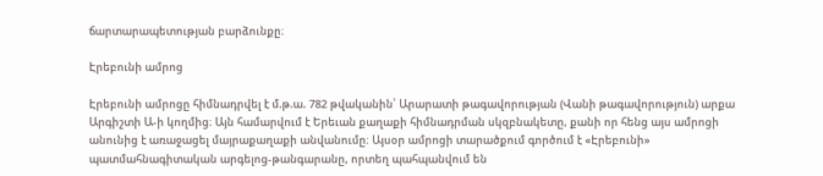ճարտարապետության բարձունքը։

Էրեբունի ամրոց

Էրեբունի ամրոցը հիմնադրվել է մ.թ.ա. 782 թվականին՝ Արարատի թագավորության (Վանի թագավորություն) արքա Արգիշտի Ա-ի կողմից։ Այն համարվում է Երեւան քաղաքի հիմնադրման սկզբնակետը, քանի որ հենց այս ամրոցի անունից է առաջացել մայրաքաղաքի անվանումը։ Այսօր ամրոցի տարածքում գործում է «Էրեբունի» պատմահնագիտական արգելոց-թանգարանը, որտեղ պահպանվում են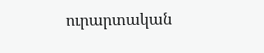ուրարտական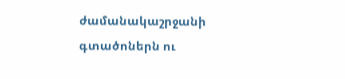ժամանակաշրջանի գտածոներն ու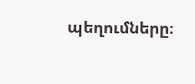պեղումները։